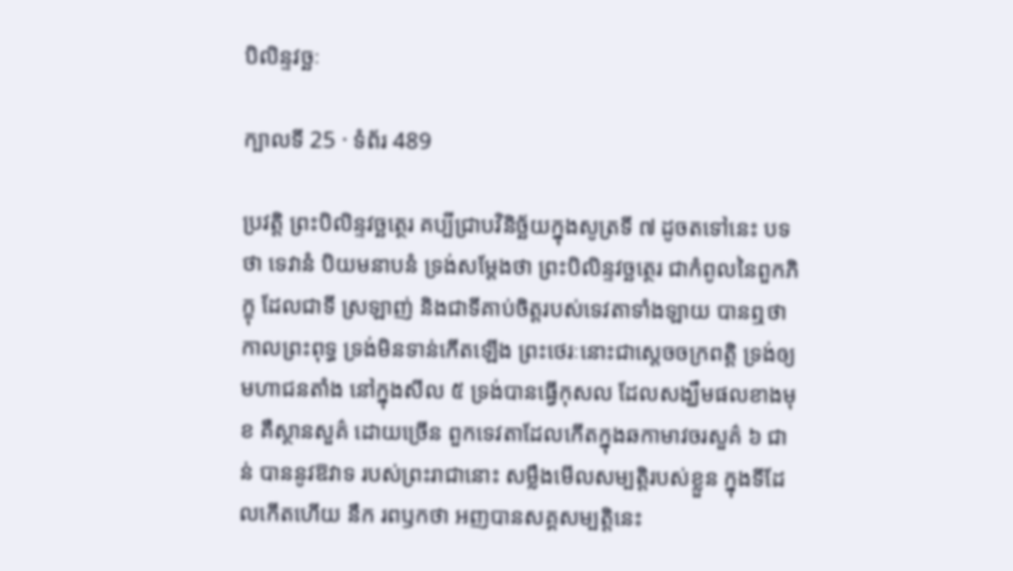បិលិន្ទវច្ឆៈ

ក្បាលទី 25 · ទំព័រ 489

ប្រវត្តិ ព្រះបិលិន្ទវច្ឆត្ថេរ គប្បីជ្រាបវិនិច្ឆ័យក្នុងសូត្រទី ៧ ដូចតទៅនេះ បទថា ទេវានំ បិយមនាបនំ ទ្រង់សម្តែងថា ព្រះបិលិន្ទវច្ឆត្ថេរ ជាកំពូលនៃពួកភិក្ខុ ដែលជាទី ស្រឡាញ់ និងជាទីគាប់ចិត្តរបស់ទេវតាទាំងឡាយ បានឮថា កាលព្រះពុទ្ធ ទ្រង់មិនទាន់កើតឡើង ព្រះថេរៈនោះជាស្តេចចក្រពត្តិ ទ្រង់ឲ្យមហាជនតាំង នៅក្នុងសីល ៥ ទ្រង់បានធ្វើកុសល ដែលសង្ឃឹមផលខាងមុខ គឺស្ថានសួគ៌ ដោយច្រើន ពួកទេវតាដែលកើតក្នុងឆកាមាវចរសួគ៌ ៦ ជាន់ បាននូវឱវាទ របស់ព្រះរាជានោះ សម្លឹងមើលសម្បត្តិរបស់ខ្លួន ក្នុងទីដែលកើតហើយ នឹក រពឫកថា អញបានសគ្គសម្បត្តិនេះ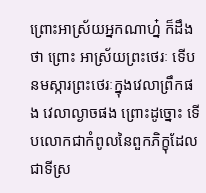ព្រោះអាស្រ័យអ្នកណាហ្ន៎ ក៏ដឹងថា ព្រោះ អាស្រ័យព្រះថេរៈ ទើបនមស្ការព្រះថេរៈក្នុងវេលាព្រឹកផង វេលាល្ងាចផង ព្រោះដូច្នោះ ទើបលោកជាកំពូលនៃពួកភិក្ខុដែលជាទីស្រ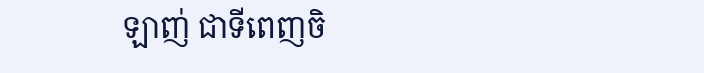ឡាញ់ ជាទីពេញចិ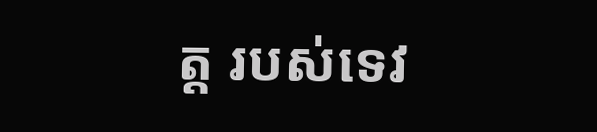ត្ត របស់ទេវ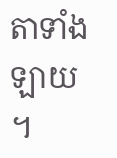តាទាំងឡាយ ។